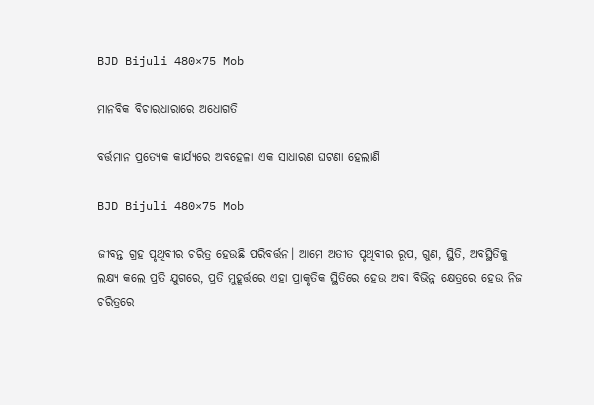BJD Bijuli 480×75 Mob

ମାନବିକ ବିଚାରଧାରାରେ ଅଧୋଗତି

ବର୍ତ୍ତମାନ ପ୍ରତ୍ୟେକ କାର୍ଯ୍ୟରେ ଅବହେଳା ଏକ ସାଧାରଣ ଘଟଣା ହେଲାଣି

BJD Bijuli 480×75 Mob

ଜୀବନ୍ତ ଗ୍ରହ ପୃଥିବୀର ଚରିତ୍ର ହେଉଛି ପରିବର୍ତ୍ତନ। ଆମେ ଅତୀତ ପୃଥିବୀର ରୂପ, ଗୁଣ, ସ୍ଥିତି, ଅବସ୍ଥିତିକୁ ଲକ୍ଷ୍ୟ କଲେ ପ୍ରତି ଯୁଗରେ, ପ୍ରତି ମୁହୂର୍ତ୍ତରେ ଏହା ପ୍ରାକୃତିକ ସ୍ଥିତିରେ ହେଉ ଅବା ବିଭିନ୍ନ କ୍ଷେତ୍ରରେ ହେଉ ନିଜ ଚରିତ୍ରରେ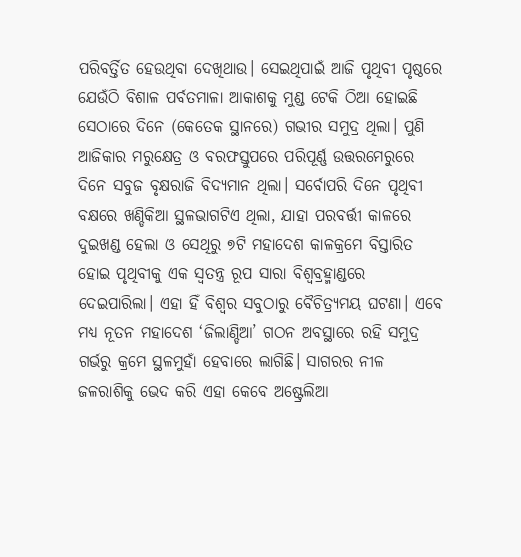ପରିବର୍ତ୍ତିତ ହେଉଥିବା ଦେଖିଥାଉ। ସେଇଥିପାଇଁ ଆଜି ପୃଥିବୀ ପୃଷ୍ଠରେ ଯେଉଁଠି ବିଶାଳ ପର୍ବତମାଳା ଆକାଶକୁ ମୁଣ୍ଡ ଟେକି ଠିଆ ହୋଇଛି ସେଠାରେ ଦିନେ (କେତେକ ସ୍ଥାନରେ) ଗଭୀର ସମୁଦ୍ର ଥିଲା। ପୁଣି ଆଜିକାର ମରୁକ୍ଷେତ୍ର ଓ ବରଫସ୍ତୁପରେ ପରିପୂର୍ଣ୍ଣ ଉତ୍ତରମେରୁରେ ଦିନେ ସବୁଜ ବୃକ୍ଷରାଜି ବିଦ୍ୟମାନ ଥିଲା। ସର୍ବୋପରି ଦିନେ ପୃଥିବୀ ବକ୍ଷରେ ଖଣ୍ଡିକିଆ ସ୍ଥଳଭାଗଟିଏ ଥିଲା, ଯାହା ପରବର୍ତ୍ତୀ କାଳରେ ଦୁଇଖଣ୍ଡ ହେଲା ଓ ସେଥିରୁ ୭ଟି ମହାଦେଶ କାଳକ୍ରମେ ବିସ୍ତାରିତ ହୋଇ ପୃଥିବୀକୁ ଏକ ସ୍ବତନ୍ତ୍ର ରୂପ ସାରା ବିଶ୍ବବ୍ରହ୍ମାଣ୍ଡରେ ଦେଇପାରିଲା। ଏହା ହିଁ ବିଶ୍ବର ସବୁଠାରୁ ବୈଚିତ୍ର୍ୟମୟ ଘଟଣା। ଏବେ ମଧ୍ୟ ନୂତନ ମହାଦେଶ ‘ଜିଲାଣ୍ଡିଆ’ ଗଠନ ଅବସ୍ଥାରେ ରହି ସମୁଦ୍ର ଗର୍ଭରୁ କ୍ରମେ ସ୍ଥଳମୁହାଁ ହେବାରେ ଲାଗିଛି। ସାଗରର ନୀଳ ଜଳରାଶିକୁ ଭେଦ କରି ଏହା କେବେ ଅଷ୍ଟ୍ରେଲିଆ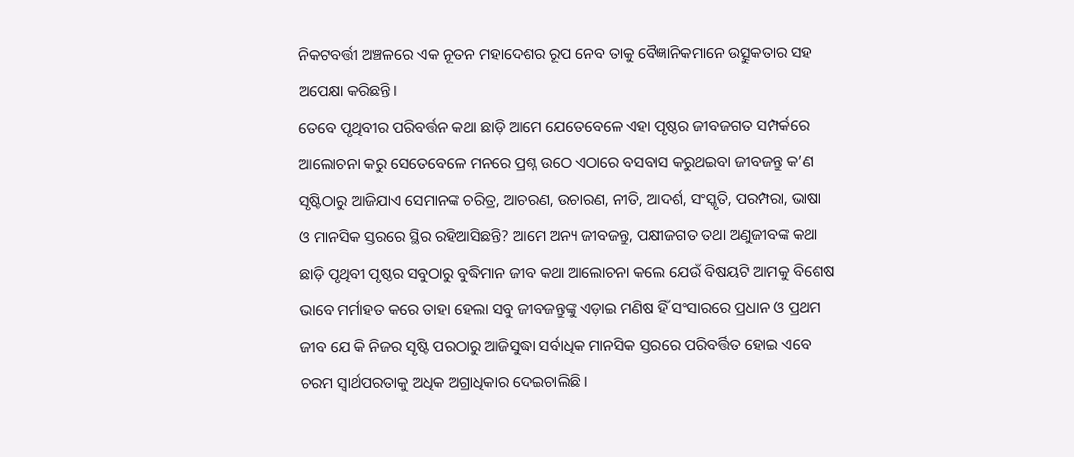ନିକଟବର୍ତ୍ତୀ ଅଞ୍ଚଳରେ ଏକ ନୂତନ ମହାଦେଶର ରୂପ ନେବ ତାକୁ ବୈଜ୍ଞାନିକମାନେ ଉତ୍ସୁକତାର ସହ ଅପେକ୍ଷା କରିଛନ୍ତି।
ତେବେ ପୃଥିବୀର ପରିବର୍ତ୍ତନ କଥା ଛାଡ଼ି ଆମେ ଯେତେବେଳେ ଏହା ପୃଷ୍ଠର ଜୀବଜଗତ ସମ୍ପର୍କରେ ଆଲୋଚନା କରୁ ସେତେବେଳେ ମନରେ ପ୍ରଶ୍ନ ଉଠେ ଏଠାରେ ବସବାସ କରୁଥଇବା ଜୀବଜନ୍ତୁ କ’ଣ ସୃଷ୍ଟିଠାରୁ ଆଜିଯାଏ ସେମାନଙ୍କ ଚରିତ୍ର, ଆଚରଣ, ଉଚାରଣ, ନୀତି, ଆଦର୍ଶ, ସଂସ୍କୃତି, ପରମ୍ପରା, ଭାଷା ଓ ମାନସିକ ସ୍ତରରେ ସ୍ଥିର ରହିଆସିଛନ୍ତି? ଆମେ ଅନ୍ୟ ଜୀବଜନ୍ତୁ, ପକ୍ଷୀଜଗତ ତଥା ଅଣୁଜୀବଙ୍କ କଥା ଛାଡ଼ି ପୃଥିବୀ ପୃଷ୍ଠର ସବୁଠାରୁ ବୁଦ୍ଧିମାନ ଜୀବ କଥା ଆଲୋଚନା କଲେ ଯେଉଁ ବିଷୟଟି ଆମକୁ ବିଶେଷ ଭାବେ ମର୍ମାହତ କରେ ତାହା ହେଲା ସବୁ ଜୀବଜନ୍ତୁଙ୍କୁ ଏଡ଼ାଇ ମଣିଷ ହିଁ ସଂସାରରେ ପ୍ରଧାନ ଓ ପ୍ରଥମ ଜୀବ ଯେ କି ନିଜର ସୃଷ୍ଟି ପରଠାରୁ ଆଜିସୁଦ୍ଧା ସର୍ବାଧିକ ମାନସିକ ସ୍ତରରେ ପରିବର୍ତ୍ତିତ ହୋଇ ଏବେ ଚରମ ସ୍ବାର୍ଥପରତାକୁ ଅଧିକ ଅଗ୍ରାଧିକାର ଦେଇଚାଲିଛି।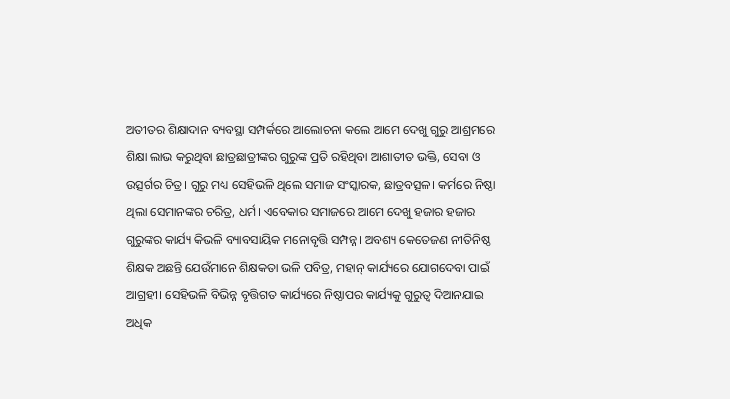ଅତୀତର ଶିକ୍ଷାଦାନ ବ୍ୟବସ୍ଥା ସମ୍ପର୍କରେ ଆଲୋଚନା କଲେ ଆମେ ଦେଖୁ ଗୁରୁ ଆଶ୍ରମରେ ଶିକ୍ଷା ଲାଭ କରୁଥିବା ଛାତ୍ରଛାତ୍ରୀଙ୍କର ଗୁରୁଙ୍କ ପ୍ରତି ରହିଥିବା ଆଶାତୀତ ଭକ୍ତି, ସେବା ଓ ଉତ୍ସର୍ଗର ଚିତ୍ର। ଗୁରୁ ମଧ୍ୟ ସେହିଭଳି ଥିଲେ ସମାଜ ସଂସ୍କାରକ, ଛାତ୍ରବତ୍ସଳ। କର୍ମରେ ନିଷ୍ଠା ଥିଲା ସେମାନଙ୍କର ଚରିତ୍ର, ଧର୍ମ। ଏବେକାର ସମାଜରେ ଆମେ ଦେଖୁ ହଜାର ହଜାର ଗୁରୁଙ୍କର କାର୍ଯ୍ୟ କିଭଳି ବ୍ୟାବସାୟିକ ମନୋବୃତ୍ତି ସମ୍ପନ୍ନ। ଅବଶ୍ୟ କେତେଜଣ ନୀତିନିଷ୍ଠ ଶିକ୍ଷକ ଅଛନ୍ତି ଯେଉଁମାନେ ଶିକ୍ଷକତା ଭଳି ପବିତ୍ର, ମହାନ୍‌ କାର୍ଯ୍ୟରେ ଯୋଗଦେବା ପାଇଁ ଆଗ୍ରହୀ। ସେହିଭଳି ବିଭିନ୍ନ ବୃତ୍ତିଗତ କାର୍ଯ୍ୟରେ ନିଷ୍ଠାପର କାର୍ଯ୍ୟକୁ ଗୁରୁତ୍ବ ଦିଆନଯାଇ ଅଧିକ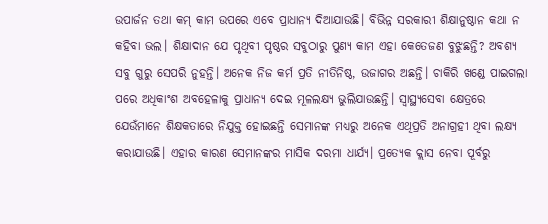ଉପାର୍ଜନ ତଥା କମ୍‌ କାମ ଉପରେ ଏବେ ପ୍ରାଧାନ୍ୟ ଦିଆଯାଉଛି। ବିଭିନ୍ନ ସରକାରୀ ଶିକ୍ଷାନୁଷ୍ଠାନ କଥା ନ କହିବା ଭଲ। ଶିକ୍ଷାଦାନ ଯେ ପୃଥିବୀ ପୃଷ୍ଠର ସବୁଠାରୁ ପୁଣ୍ୟ କାମ ଏହା କେତେଜଣ ବୁଝୁଛନ୍ତି? ଅବଶ୍ୟ ସବୁ ଗୁରୁ ସେପରି ନୁହନ୍ତି। ଅନେକ ନିଜ କର୍ମ ପ୍ରତି ନୀତିନିଷ୍ଠ, ଉଜାଗର ଅଛନ୍ତି। ଚାକିରି ଖଣ୍ଡେ ପାଇଗଲା ପରେ ଅଧିକାଂଶ ଅବହେଳାକୁ ପ୍ରାଧାନ୍ୟ ଦେଇ ମୂଳଲକ୍ଷ୍ୟ ଭୁଲିଯାଉଛନ୍ତି। ସ୍ବାସ୍ଥ୍ୟସେବା କ୍ଷେତ୍ରରେ ଯେଉଁମାନେ ଶିକ୍ଷକତାରେ ନିଯୁକ୍ତ ହୋଇଛନ୍ତି ସେମାନଙ୍କ ମଧ୍ୟରୁ ଅନେକ ଏଥିପ୍ରତି ଅନାଗ୍ରହୀ ଥିବା ଲକ୍ଷ୍ୟ କରାଯାଉଛି। ଏହାର କାରଣ ସେମାନଙ୍କର ମାସିକ ଦରମା ଧାର୍ଯ୍ୟ। ପ୍ରତ୍ୟେକ କ୍ଲାସ ନେବା ପୂର୍ବରୁ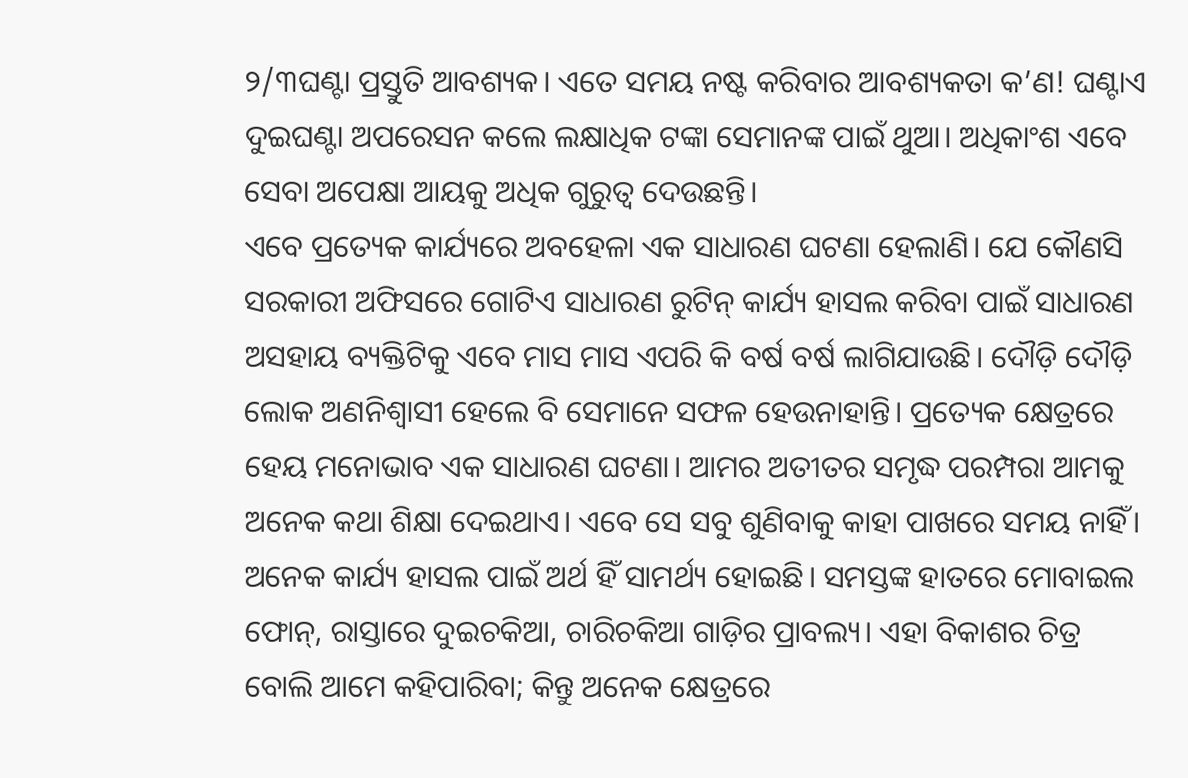୨/୩ଘଣ୍ଟା ପ୍ରସ୍ତୁତି ଆବଶ୍ୟକ। ଏତେ ସମୟ ନଷ୍ଟ କରିବାର ଆବଶ୍ୟକତା କ’ଣ! ଘଣ୍ଟାଏ ଦୁଇଘଣ୍ଟା ଅପରେସନ କଲେ ଲକ୍ଷାଧିକ ଟଙ୍କା ସେମାନଙ୍କ ପାଇଁ ଥୁଆ। ଅଧିକାଂଶ ଏବେ ସେବା ଅପେକ୍ଷା ଆୟକୁ ଅଧିକ ଗୁରୁତ୍ବ ଦେଉଛନ୍ତି।
ଏବେ ପ୍ରତ୍ୟେକ କାର୍ଯ୍ୟରେ ଅବହେଳା ଏକ ସାଧାରଣ ଘଟଣା ହେଲାଣି। ଯେ କୌଣସି ସରକାରୀ ଅଫିସରେ ଗୋଟିଏ ସାଧାରଣ ରୁଟିନ୍‌ କାର୍ଯ୍ୟ ହାସଲ କରିବା ପାଇଁ ସାଧାରଣ ଅସହାୟ ବ୍ୟକ୍ତିଟିକୁ ଏବେ ମାସ ମାସ ଏପରି କି ବର୍ଷ ବର୍ଷ ଲାଗିଯାଉଛି। ଦୌଡ଼ି ଦୌଡ଼ି ଲୋକ ଅଣନିଶ୍ବାସୀ ହେଲେ ବି ସେମାନେ ସଫଳ ହେଉନାହାନ୍ତି। ପ୍ରତ୍ୟେକ କ୍ଷେତ୍ରରେ ହେୟ ମନୋଭାବ ଏକ ସାଧାରଣ ଘଟଣା। ଆମର ଅତୀତର ସମୃଦ୍ଧ ପରମ୍ପରା ଆମକୁ ଅନେକ କଥା ଶିକ୍ଷା ଦେଇଥାଏ। ଏବେ ସେ ସବୁ ଶୁଣିବାକୁ କାହା ପାଖରେ ସମୟ ନାହିଁ। ଅନେକ କାର୍ଯ୍ୟ ହାସଲ ପାଇଁ ଅର୍ଥ ହିଁ ସାମର୍ଥ୍ୟ ହୋଇଛି। ସମସ୍ତଙ୍କ ହାତରେ ମୋବାଇଲ ଫୋନ୍‌, ରାସ୍ତାରେ ଦୁଇଚକିଆ, ଚାରିଚକିଆ ଗାଡ଼ିର ପ୍ରାବଲ୍ୟ। ଏହା ବିକାଶର ଚିତ୍ର ବୋଲି ଆମେ କହିପାରିବା; କିନ୍ତୁ ଅନେକ କ୍ଷେତ୍ରରେ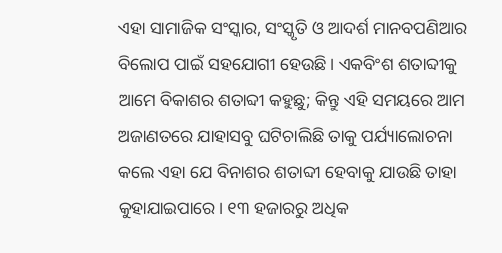ଏହା ସାମାଜିକ ସଂସ୍କାର, ସଂସ୍କୃତି ଓ ଆଦର୍ଶ ମାନବପଣିଆର ବିଲୋପ ପାଇଁ ସହଯୋଗୀ ହେଉଛି। ଏକବିଂଶ ଶତାବ୍ଦୀକୁ ଆମେ ବିକାଶର ଶତାବ୍ଦୀ କହୁଛୁ; କିନ୍ତୁ ଏହି ସମୟରେ ଆମ ଅଜାଣତରେ ଯାହାସବୁ ଘଟିଚାଲିଛି ତାକୁ ପର୍ଯ୍ୟାଲୋଚନା କଲେ ଏହା ଯେ ବିନାଶର ଶତାବ୍ଦୀ ହେବାକୁ ଯାଉଛି ତାହା କୁହାଯାଇପାରେ। ୧୩ ହଜାରରୁ ଅଧିକ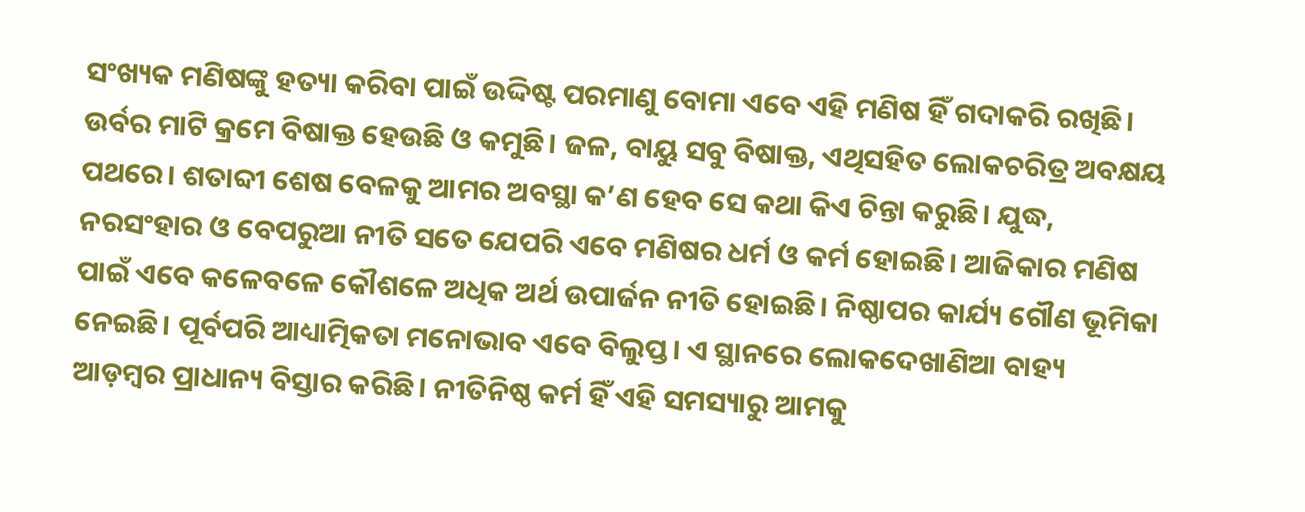ସଂଖ୍ୟକ ମଣିଷଙ୍କୁ ହତ୍ୟା କରିବା ପାଇଁ ଉଦ୍ଦିଷ୍ଟ ପରମାଣୁ ବୋମା ଏବେ ଏହି ମଣିଷ ହିଁ ଗଦାକରି ରଖିଛି। ଉର୍ବର ମାଟି କ୍ରମେ ବିଷାକ୍ତ ହେଉଛି ଓ କମୁଛି। ଜଳ, ବାୟୁ ସବୁ ବିଷାକ୍ତ, ଏଥିସହିତ ଲୋକଚରିତ୍ର ଅବକ୍ଷୟ ପଥରେ। ଶତାବ୍ଦୀ ଶେଷ ବେଳକୁ ଆମର ଅବସ୍ଥା କ’ଣ ହେବ ସେ କଥା କିଏ ଚିନ୍ତା କରୁଛି। ଯୁଦ୍ଧ, ନରସଂହାର ଓ ବେପରୁଆ ନୀତି ସତେ ଯେପରି ଏବେ ମଣିଷର ଧର୍ମ ଓ କର୍ମ ହୋଇଛି। ଆଜିକାର ମଣିଷ ପାଇଁ ଏବେ କଳେବଳେ କୌଶଳେ ଅଧିକ ଅର୍ଥ ଉପାର୍ଜନ ନୀତି ହୋଇଛି। ନିଷ୍ଠାପର କାର୍ଯ୍ୟ ଗୌଣ ଭୂମିକା ନେଇଛି। ପୂର୍ବପରି ଆଧ୍ୟାତ୍ମିକତା ମନୋଭାବ ଏବେ ବିଲୁପ୍ତ। ଏ ସ୍ଥାନରେ ଲୋକଦେଖାଣିଆ ବାହ୍ୟ ଆଡ଼ମ୍ବର ପ୍ରାଧାନ୍ୟ ବିସ୍ତାର କରିଛି। ନୀତିନିଷ୍ଠ କର୍ମ ହିଁ ଏହି ସମସ୍ୟାରୁ ଆମକୁ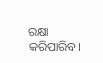ରକ୍ଷା କରିପାରିବ।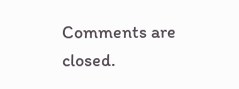Comments are closed.